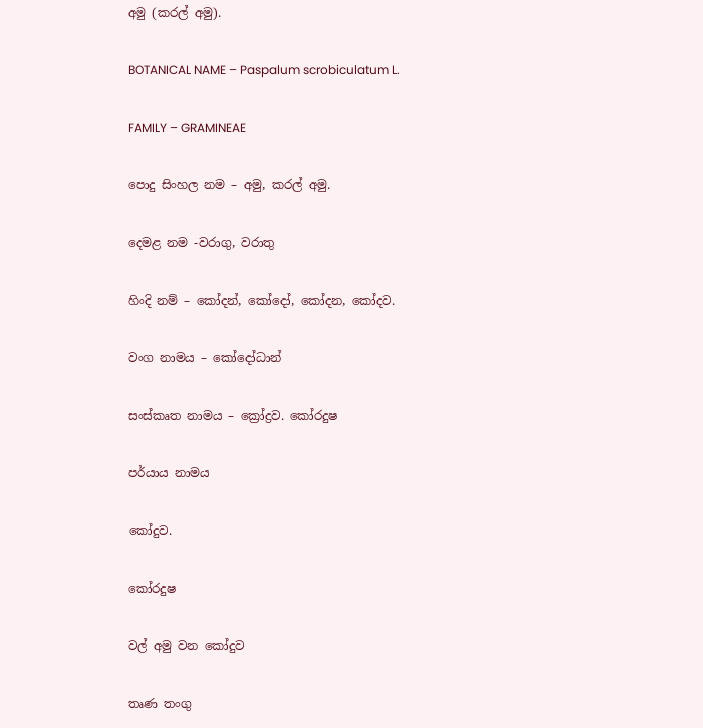අමු (කරල් අමු).

BOTANICAL NAME – Paspalum scrobiculatum L.

FAMILY – GRAMINEAE

පොදු සිංහල නම – අමු, කරල් අමු.

දෙමළ නම -වරාගු, වරාතු

හිංදි නම් – කෝදන්, කෝදෝ, කෝදන, කෝදව.

වංග නාමය – කෝදෝධාන්

සංස්කෘත නාමය – ක්‍රෝද්‍රව. කෝරදුෂ

පර්යාය නාමය

කෝදුව.

කෝරදුෂ

වල් අමු වන කෝදුව

තෘණ තංගු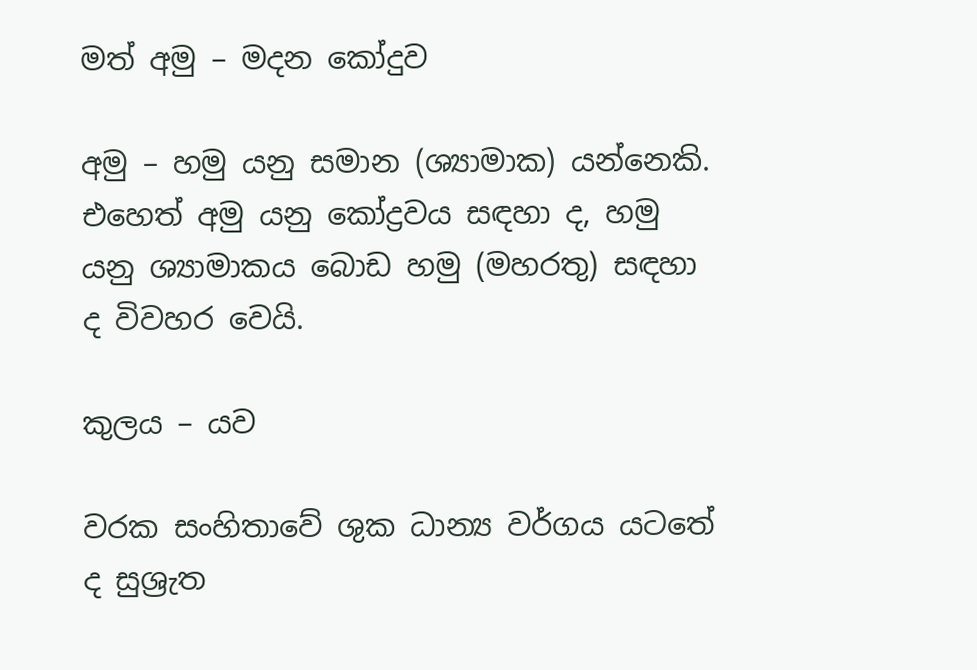මත් අමු – මදන කෝදුව

අමු – හමු යනු සමාන (ශ්‍යාමාක) යන්නෙකි. එහෙත් අමු යනු කෝද්‍රවය සඳහා ද, හමු යනු ශ්‍යාමාකය බොඩ හමු (මහරතු) සඳහා ද විවහර වෙයි.

කුලය – යව

වරක සංහිතාවේ ශුක ධාන්‍ය වර්ගය යටතේ ද සුශ්‍රැත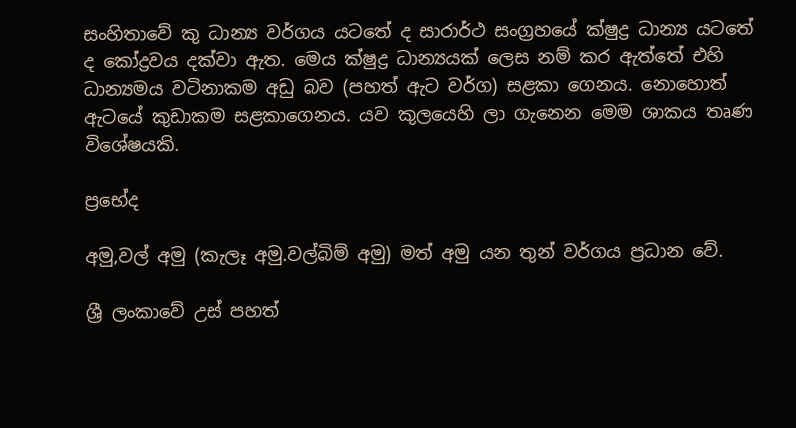සංහිතාවේ කු ධාන්‍ය වර්ගය යටතේ ද සාරාර්ථ සංග්‍රහයේ ක්ෂුද්‍ර ධාන්‍ය යටතේ ද කෝද්‍රවය දක්වා ඇත. මෙය ක්ෂුද්‍ර ධාන්‍යයක් ලෙස නම් කර ඇත්තේ එහි ධාන්‍යමය වටිනාකම අඩු බව (පහත් ඇට වර්ග) සළකා ගෙනය. නොහොත් ඇටයේ කුඩාකම සළකාගෙනය. යව කුලයෙහි ලා ගැනෙන මෙම ශාකය තෘණ විශේෂයකි.

ප්‍රභේද

අමු,වල් අමු (කැලෑ අමු.වල්බිම් අමු) මත් අමු යන තුන් වර්ගය ප්‍රධාන වේ.

ශ්‍රී ලංකාවේ උස් පහත්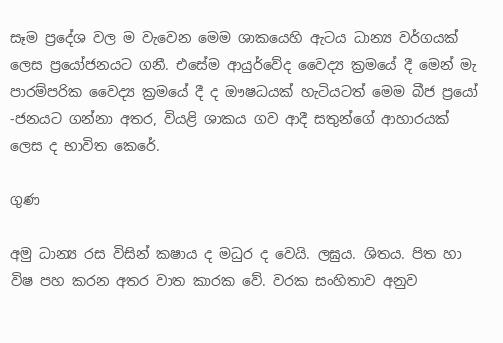සෑම ප්‍රදේශ වල ම වැවෙන මෙම ශාකයෙහි ඇටය ධාන්‍ය වර්ගයක් ලෙස ප්‍රයෝජනයට ගනී. එසේම ආයුර්වේද වෛද්‍ය ක්‍රමයේ දී මෙන් මැ පාරම්පරික වෛද්‍ය ක්‍රමයේ දී ද ඖෂධයක් හැටියටත් මෙම බීජ ප්‍රයෝ -ජනයට ගන්නා අතර, වියළි ශාකය ගව ආදී සතුන්ගේ ආහාරයක් ලෙස ද භාවිත කෙරේ.

ගුණ

අමු ධාන්‍ය රස විසින් කෂාය ද මධුර ද වෙයි. ලඝුය. ශිතය. පිත හා විෂ පහ කරන අතර වාත කාරක වේ. වරක සංහිතාව අනුව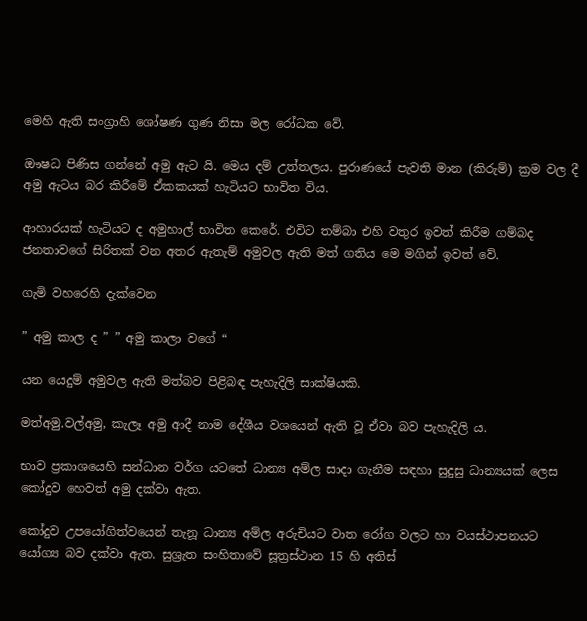මෙහි ඇති සංග්‍රාහි ශෝෂණ ගුණ නිසා මල රෝධක වේ.

ඖෂධ පිණිස ගන්නේ අමු ඇට යි. මෙය දම් උත්තලය. පුරාණයේ පැවති මාන (කිරුම්) ක්‍රම වල දී අමු ඇටය බර කිරීමේ ඒකකයක් හැටියට භාවිත විය.

ආහාරයක් හැටියට ද අමුහාල් භාවිත කෙරේ. එවිට තම්බා එහි වතුර ඉවත් කිරීම ගම්බද ජනතාවගේ සිරිතක් වන අතර ඇතැම් අමුවල ඇති මත් ගතිය මෙ මගින් ඉවත් වේ.

ගැමි වහරෙහි දැක්වෙන

” අමු කාල ද ” ” අමු කාලා වගේ “

යන යෙදුම් අමුවල ඇති මත්බව පිළිබඳ පැහැදිලි සාක්ෂියකි.

මත්අමු.වල්අමු, කැලෑ අමු ආදී නාම දේශීය වශයෙන් ඇති වූ ඒවා බව පැහැදිලි ය.

භාව ප්‍රකාශයෙහි සන්ධාන වර්ග යටතේ ධාන්‍ය අම්ල සාදා ගැනීම සඳහා සුදුසු ධාන්‍යයක් ලෙස කෝදුව හෙවත් අමු දක්වා ඇත.

කෝදුව උපයෝගිත්වයෙන් තැනූ ධාන්‍ය අම්ල අරුචියට වාත රෝග වලට හා වයස්ථාපනයට යෝග්‍ය බව දක්වා ඇත. සුශ්‍රැත සංහිතාවේ සූත්‍රස්ථාන 15 හි අතිස්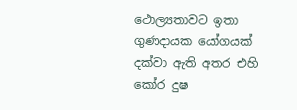ථොල්‍යතාවට ඉතා ගුණදායක යෝගයක් දක්වා ඇති අතර එහි කෝර දුෂ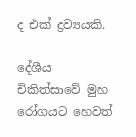ද එක් ද්‍රව්‍යයකි.

දේශීය චිකිත්සාවේ මුහ රෝගයට හෙවත්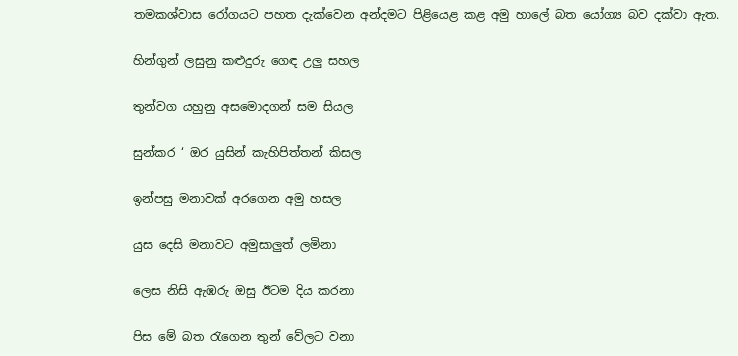තමකශ්වාස රෝගයට පහත දැක්වෙන අන්දමට පිළියෙළ කළ අමු හාලේ බත යෝග්‍ය බව දක්වා ඇත.

හින්ගුන් ලසුනු කළුදුරු ගෙඳ උලු සහල

තුන්වග යහුනු අසමොදගන් සම සියල

සුන්කර ‘ ඔර යුසින් කැහිපිත්තන් කිසල

ඉන්පසු මනාවක් අරගෙන අමු හසල

යුස දෙසි මනාවට අමුසාලුත් ලමිනා

ලෙස නිසි ඇඹරු ඔසු ඊටම දිය කරනා

පිස මේ බත රැගෙන තුන් වේලට වනා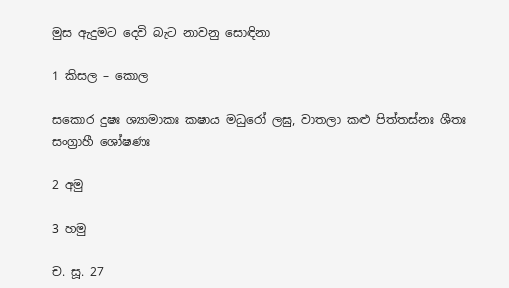මුස ඇදුමට දෙවි බැට නාවනු සොඳිනා

1 කිසල – කොල

සකොර දුෂඃ ශ්‍යාමාකඃ කෂාය මධුරෝ ලඝු, වාතලා කළු පිත්තස්නඃ ශීතඃ සංග්‍රාහී ශෝෂණඃ

2 අමු

3 හමු

ච. සූ. 27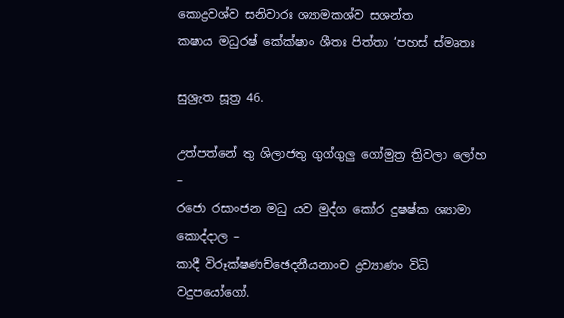කොද්‍රවශ්ව සනිවාරඃ ශ්‍යාමකශ්ව සශන්ත
කෂාය මධුරෂ් කේක්ෂාං ශීතඃ පිත්තා ‘පහස් ස්මෘතඃ

සුශ්‍රැත සූත්‍ර 46.

උත්පත්නේ තු ශිලාජතු ගුග්ගුලු ගෝමුත්‍ර ත්‍රිවලා ලෝහ –
රජො රසාංජන මධු යව මුද්ග කෝර දුෂෂ්ක ශ්‍යාමා කොද්දාල –
කාදී විරූක්ෂණච්ඡෙදනීයනාංච ද්‍රව්‍යාණං විධි වදුපයෝගෝ.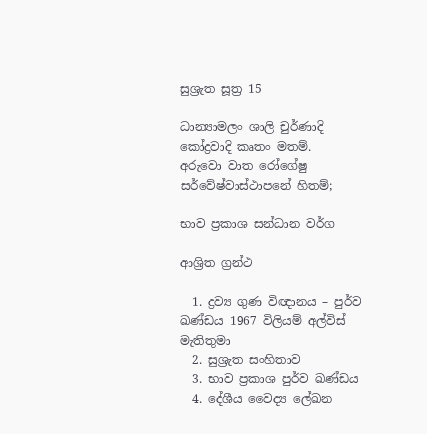සුශ්‍රැත සූත්‍ර 15

ධාන්‍යාමලං ශාලි චුර්ණාදි කෝද්‍රවාදි කෘතං මතම්.
අරුවො වාත රෝගේෂු සර්වේෂ්වාස්ථාපනේ හිතම්;

භාව ප්‍රකාශ සන්ධාන වර්ග

ආශ්‍රිත ග්‍රන්ථ

  1. ද්‍රව්‍ය ගුණ විඥානය – පුර්ව ඛණ්ඩය 1967 විලියම් අල්විස් මැතිතුමා
  2. සුශ්‍රැත සංහිතාව
  3. භාව ප්‍රකාශ පුර්ව ඛණ්ඩය
  4. දේශීය වෛද්‍ය ලේඛන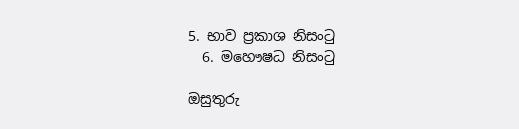5. භාව ප්‍රකාශ නිසංටු
  6. මහෞෂධ නිසංටු

ඔසුතුරු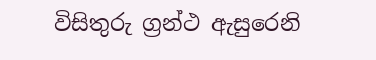විසිතුරු ග්‍රන්ථ ඇසුරෙනි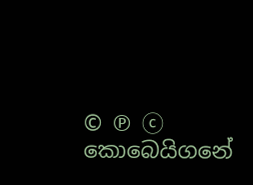© ℗ ⓒ කොබෙයිගනේ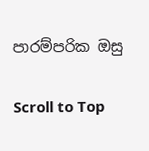පාරම්පරික ඔසු

Scroll to Top